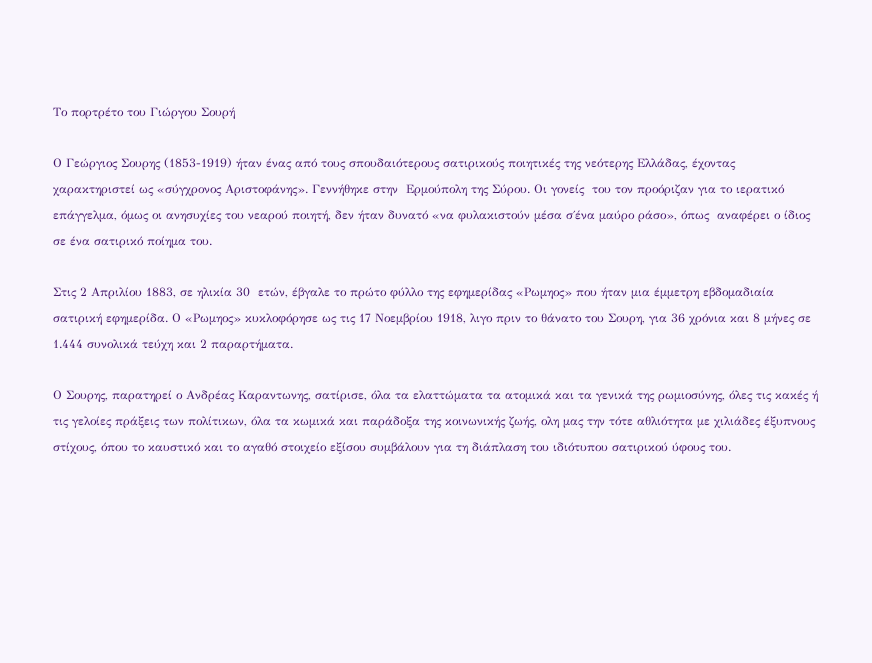Το πορτρέτο του Γιώργου Σουρή

Ο Γεώργιος Σουρης (1853-1919) ήταν ένας από τους σπουδαιότερους σατιρικούς ποιητικές της νεότερης Ελλάδας, έχοντας χαρακτηριστεί ως «σύγχρονος Αριστοφάνης». Γεννήθηκε στην  Ερμούπολη της Σύρου. Οι γονείς  του τον προόριζαν για το ιερατικό επάγγελμα, όμως οι ανησυχίες του νεαρού ποιητή, δεν ήταν δυνατό «να φυλακιστούν μέσα σ΄ένα μαύρο ράσο», όπως  αναφέρει ο ίδιος σε ένα σατιρικό ποίημα του.

Στις 2 Απριλίου 1883, σε ηλικία 30  ετών, έβγαλε το πρώτο φύλλο της εφημερίδας «Ρωμηος» που ήταν μια έμμετρη εβδομαδιαία σατιρική εφημερίδα. Ο «Ρωμηος» κυκλοφόρησε ως τις 17 Νοεμβρίου 1918, λιγο πριν το θάνατο του Σουρη, για 36 χρόνια και 8 μήνες σε 1.444 συνολικά τεύχη και 2 παραρτήματα.

Ο Σουρης, παρατηρεί ο Ανδρέας Καραντωνης, σατίρισε, όλα τα ελαττώματα τα ατομικά και τα γενικά της ρωμιοσύνης, όλες τις κακές ή τις γελοίες πράξεις των πολίτικων, όλα τα κωμικά και παράδοξα της κοινωνικής ζωής, ολη μας την τότε αθλιότητα με χιλιάδες έξυπνους στίχους, όπου το καυστικό και το αγαθό στοιχείο εξίσου συμβάλουν για τη διάπλαση του ιδιότυπου σατιρικού ύφους του.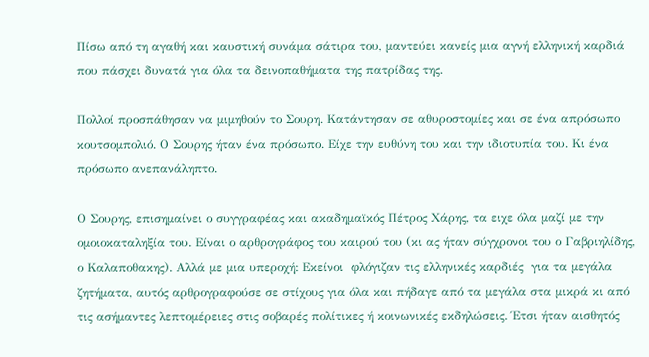Πίσω από τη αγαθή και καυστική συνάμα σάτιρα του, μαντεύει κανείς μια αγνή ελληνική καρδιά που πάσχει δυνατά για όλα τα δεινοπαθήματα της πατρίδας της.

Πολλοί προσπάθησαν να μιμηθούν το Σουρη. Κατάντησαν σε αθυροστομίες και σε ένα απρόσωπο κουτσομπολιό. Ο Σουρης ήταν ένα πρόσωπο. Είχε την ευθύνη του και την ιδιοτυπία του. Κι ένα πρόσωπο ανεπανάληπτο.

Ο Σουρης, επισημαίνει ο συγγραφέας και ακαδημαϊκός Πέτρος Χάρης, τα ειχε όλα μαζί με την ομοιοκαταληξία του. Είναι ο αρθρογράφος του καιρού του (κι ας ήταν σύγχρονοι του ο Γαβριηλίδης,  ο Καλαποθακης). Αλλά με μια υπεροχή: Εκείνοι  φλόγιζαν τις ελληνικές καρδιές  για τα μεγάλα ζητήματα, αυτός αρθρογραφούσε σε στίχους για όλα και πήδαγε από τα μεγάλα στα μικρά κι από τις ασήμαντες λεπτομέρειες στις σοβαρές πολίτικες ή κοινωνικές εκδηλώσεις. Έτσι ήταν αισθητός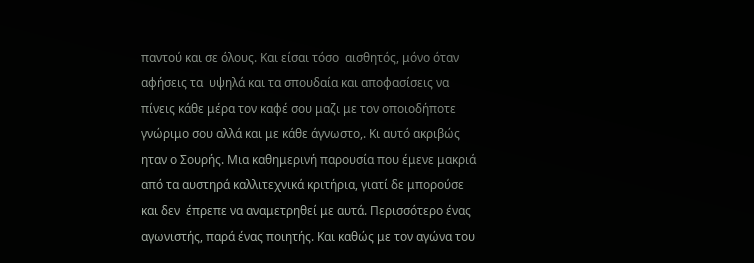παντού και σε όλους. Και είσαι τόσο  αισθητός, μόνο όταν αφήσεις τα  υψηλά και τα σπουδαία και αποφασίσεις να πίνεις κάθε μέρα τον καφέ σου μαζι με τον οποιοδήποτε γνώριμο σου αλλά και με κάθε άγνωστο,. Κι αυτό ακριβώς ηταν ο Σουρής. Μια καθημερινή παρουσία που έμενε μακριά από τα αυστηρά καλλιτεχνικά κριτήρια, γιατί δε μπορούσε και δεν  έπρεπε να αναμετρηθεί με αυτά. Περισσότερο ένας αγωνιστής, παρά ένας ποιητής. Και καθώς με τον αγώνα του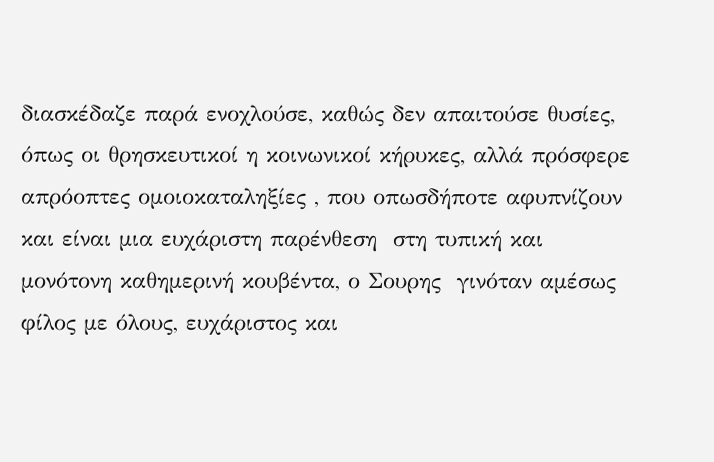διασκέδαζε παρά ενοχλούσε, καθώς δεν απαιτούσε θυσίες, όπως οι θρησκευτικοί η κοινωνικοί κήρυκες, αλλά πρόσφερε απρόοπτες ομοιοκαταληξίες , που οπωσδήποτε αφυπνίζουν και είναι μια ευχάριστη παρένθεση  στη τυπική και μονότονη καθημερινή κουβέντα, ο Σουρης  γινόταν αμέσως φίλος με όλους, ευχάριστος και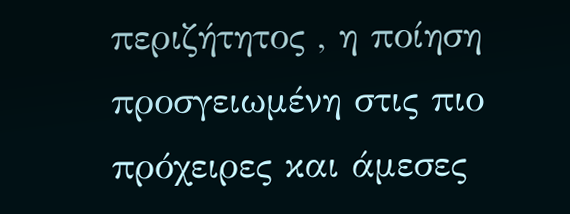περιζήτητος , η ποίηση προσγειωμένη στις πιο  πρόχειρες και άμεσες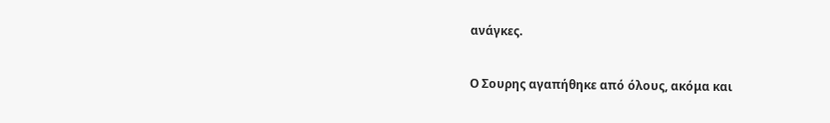ανάγκες.

Ο Σουρης αγαπήθηκε από όλους, ακόμα και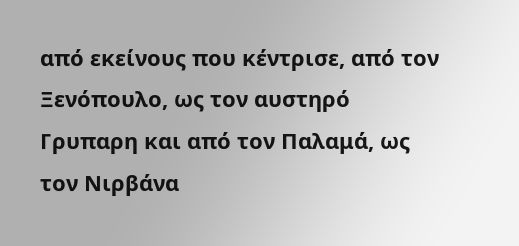από εκείνους που κέντρισε, από τον Ξενόπουλο, ως τον αυστηρό Γρυπαρη και από τον Παλαμά, ως  τον Νιρβάνα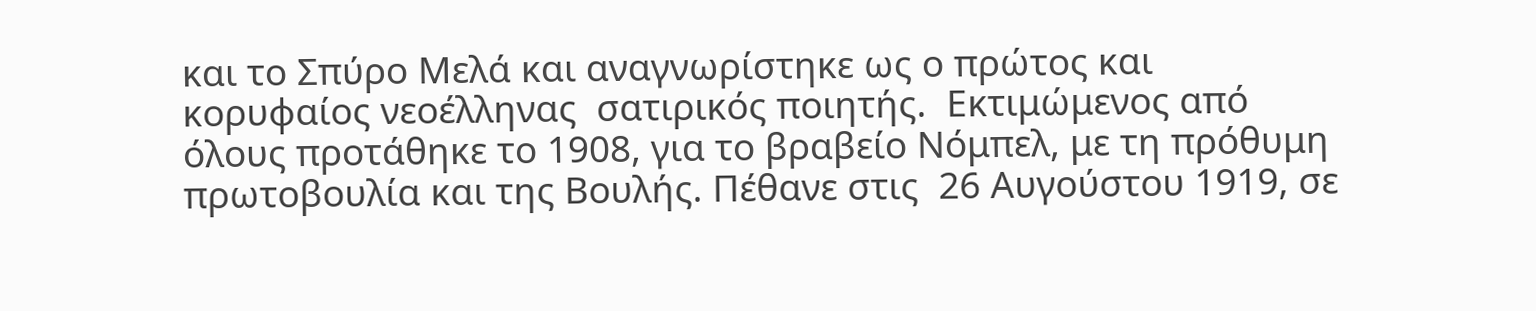και το Σπύρο Μελά και αναγνωρίστηκε ως ο πρώτος και κορυφαίος νεοέλληνας  σατιρικός ποιητής.  Εκτιμώμενος από όλους προτάθηκε το 1908, για το βραβείο Νόμπελ, με τη πρόθυμη πρωτοβουλία και της Βουλής. Πέθανε στις  26 Αυγούστου 1919, σε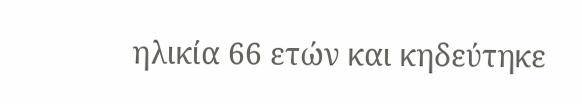ηλικία 66 ετών και κηδεύτηκε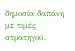δημοσία δαπάνη με τιμές στρατηγού.